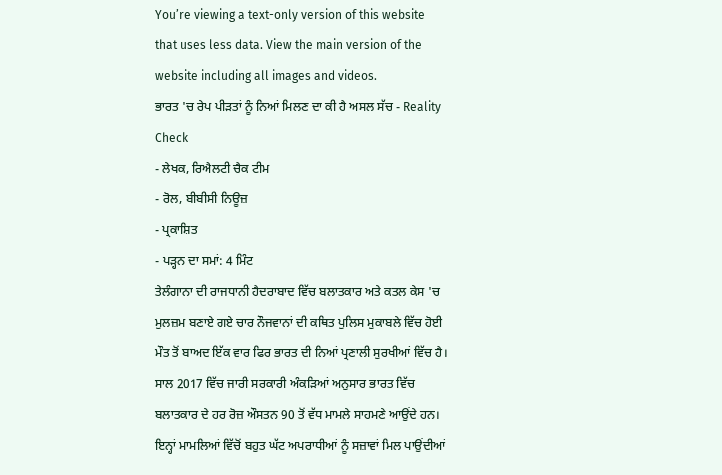You’re viewing a text-only version of this website that uses less data. View the main version of the website including all images and videos.
ਭਾਰਤ 'ਚ ਰੇਪ ਪੀੜਤਾਂ ਨੂੰ ਨਿਆਂ ਮਿਲਣ ਦਾ ਕੀ ਹੈ ਅਸਲ ਸੱਚ - Reality Check
- ਲੇਖਕ, ਰਿਐਲਟੀ ਚੈਕ ਟੀਮ
- ਰੋਲ, ਬੀਬੀਸੀ ਨਿਊਜ਼
- ਪ੍ਰਕਾਸ਼ਿਤ
- ਪੜ੍ਹਨ ਦਾ ਸਮਾਂ: 4 ਮਿੰਟ
ਤੇਲੰਗਾਨਾ ਦੀ ਰਾਜਧਾਨੀ ਹੈਦਰਾਬਾਦ ਵਿੱਚ ਬਲਾਤਕਾਰ ਅਤੇ ਕਤਲ ਕੇਸ 'ਚ ਮੁਲਜ਼ਮ ਬਣਾਏ ਗਏ ਚਾਰ ਨੌਜਵਾਨਾਂ ਦੀ ਕਥਿਤ ਪੁਲਿਸ ਮੁਕਾਬਲੇ ਵਿੱਚ ਹੋਈ ਮੌਤ ਤੋਂ ਬਾਅਦ ਇੱਕ ਵਾਰ ਫਿਰ ਭਾਰਤ ਦੀ ਨਿਆਂ ਪ੍ਰਣਾਲੀ ਸੁਰਖੀਆਂ ਵਿੱਚ ਹੈ।
ਸਾਲ 2017 ਵਿੱਚ ਜਾਰੀ ਸਰਕਾਰੀ ਅੰਕੜਿਆਂ ਅਨੁਸਾਰ ਭਾਰਤ ਵਿੱਚ ਬਲਾਤਕਾਰ ਦੇ ਹਰ ਰੋਜ਼ ਔਸਤਨ 90 ਤੋਂ ਵੱਧ ਮਾਮਲੇ ਸਾਹਮਣੇ ਆਉਂਦੇ ਹਨ।
ਇਨ੍ਹਾਂ ਮਾਮਲਿਆਂ ਵਿੱਚੋਂ ਬਹੁਤ ਘੱਟ ਅਪਰਾਧੀਆਂ ਨੂੰ ਸਜ਼ਾਵਾਂ ਮਿਲ ਪਾਉਂਦੀਆਂ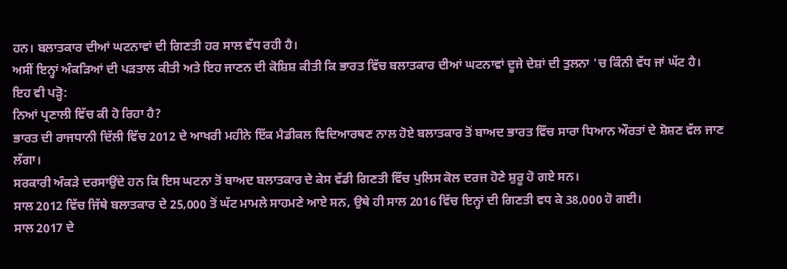ਹਨ। ਬਲਾਤਕਾਰ ਦੀਆਂ ਘਟਨਾਵਾਂ ਦੀ ਗਿਣਤੀ ਹਰ ਸਾਲ ਵੱਧ ਰਹੀ ਹੈ।
ਅਸੀਂ ਇਨ੍ਹਾਂ ਅੰਕੜਿਆਂ ਦੀ ਪੜਤਾਲ ਕੀਤੀ ਅਤੇ ਇਹ ਜਾਣਨ ਦੀ ਕੋਸ਼ਿਸ਼ ਕੀਤੀ ਕਿ ਭਾਰਤ ਵਿੱਚ ਬਲਾਤਕਾਰ ਦੀਆਂ ਘਟਨਾਵਾਂ ਦੂਜੇ ਦੇਸ਼ਾਂ ਦੀ ਤੁਲਨਾ 'ਚ ਕਿੰਨੀ ਵੱਧ ਜਾਂ ਘੱਟ ਹੈ।
ਇਹ ਵੀ ਪੜ੍ਹੋ:
ਨਿਆਂ ਪ੍ਰਣਾਲੀ ਵਿੱਚ ਕੀ ਹੋ ਰਿਹਾ ਹੈ?
ਭਾਰਤ ਦੀ ਰਾਜਧਾਨੀ ਦਿੱਲੀ ਵਿੱਚ 2012 ਦੇ ਆਖਰੀ ਮਹੀਨੇ ਇੱਕ ਮੈਡੀਕਲ ਵਿਦਿਆਰਥਣ ਨਾਲ ਹੋਏ ਬਲਾਤਕਾਰ ਤੋਂ ਬਾਅਦ ਭਾਰਤ ਵਿੱਚ ਸਾਰਾ ਧਿਆਨ ਔਰਤਾਂ ਦੇ ਸ਼ੋਸ਼ਣ ਵੱਲ ਜਾਣ ਲੱਗਾ।
ਸਰਕਾਰੀ ਅੰਕੜੇ ਦਰਸਾਉਂਦੇ ਹਨ ਕਿ ਇਸ ਘਟਨਾ ਤੋਂ ਬਾਅਦ ਬਲਾਤਕਾਰ ਦੇ ਕੇਸ ਵੱਡੀ ਗਿਣਤੀ ਵਿੱਚ ਪੁਲਿਸ ਕੋਲ ਦਰਜ ਹੋਣੇ ਸ਼ੁਰੂ ਹੋ ਗਏ ਸਨ।
ਸਾਲ 2012 ਵਿੱਚ ਜਿੱਥੇ ਬਲਾਤਕਾਰ ਦੇ 25,000 ਤੋਂ ਘੱਟ ਮਾਮਲੇ ਸਾਹਮਣੇ ਆਏ ਸਨ, ਉਥੇ ਹੀ ਸਾਲ 2016 ਵਿੱਚ ਇਨ੍ਹਾਂ ਦੀ ਗਿਣਤੀ ਵਧ ਕੇ 38,000 ਹੋ ਗਈ।
ਸਾਲ 2017 ਦੇ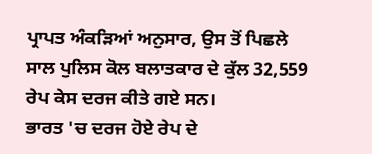ਪ੍ਰਾਪਤ ਅੰਕੜਿਆਂ ਅਨੁਸਾਰ, ਉਸ ਤੋਂ ਪਿਛਲੇ ਸਾਲ ਪੁਲਿਸ ਕੋਲ ਬਲਾਤਕਾਰ ਦੇ ਕੁੱਲ 32,559 ਰੇਪ ਕੇਸ ਦਰਜ ਕੀਤੇ ਗਏ ਸਨ।
ਭਾਰਤ 'ਚ ਦਰਜ ਹੋਏ ਰੇਪ ਦੇ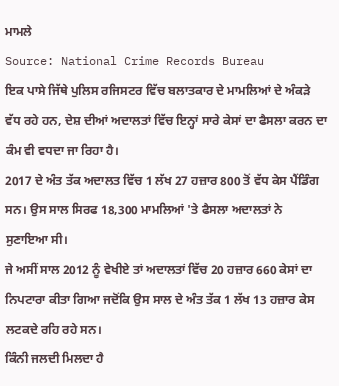ਮਾਮਲੇ
Source: National Crime Records Bureau
ਇਕ ਪਾਸੇ ਜਿੱਥੇ ਪੁਲਿਸ ਰਜਿਸਟਰ ਵਿੱਚ ਬਲਾਤਕਾਰ ਦੇ ਮਾਮਲਿਆਂ ਦੇ ਅੰਕੜੇ ਵੱਧ ਰਹੇ ਹਨ, ਦੇਸ਼ ਦੀਆਂ ਅਦਾਲਤਾਂ ਵਿੱਚ ਇਨ੍ਹਾਂ ਸਾਰੇ ਕੇਸਾਂ ਦਾ ਫੈਸਲਾ ਕਰਨ ਦਾ ਕੰਮ ਵੀ ਵਧਦਾ ਜਾ ਰਿਹਾ ਹੈ।
2017 ਦੇ ਅੰਤ ਤੱਕ ਅਦਾਲਤ ਵਿੱਚ 1 ਲੱਖ 27 ਹਜ਼ਾਰ 800 ਤੋਂ ਵੱਧ ਕੇਸ ਪੈਂਡਿੰਗ ਸਨ। ਉਸ ਸਾਲ ਸਿਰਫ 18,300 ਮਾਮਲਿਆਂ 'ਤੇ ਫੈਸਲਾ ਅਦਾਲਤਾਂ ਨੇ ਸੁਣਾਇਆ ਸੀ।
ਜੇ ਅਸੀਂ ਸਾਲ 2012 ਨੂੰ ਵੇਖੀਏ ਤਾਂ ਅਦਾਲਤਾਂ ਵਿੱਚ 20 ਹਜ਼ਾਰ 660 ਕੇਸਾਂ ਦਾ ਨਿਪਟਾਰਾ ਕੀਤਾ ਗਿਆ ਜਦੋਂਕਿ ਉਸ ਸਾਲ ਦੇ ਅੰਤ ਤੱਕ 1 ਲੱਖ 13 ਹਜ਼ਾਰ ਕੇਸ ਲਟਕਦੇ ਰਹਿ ਰਹੇ ਸਨ।
ਕਿੰਨੀ ਜਲਦੀ ਮਿਲਦਾ ਹੈ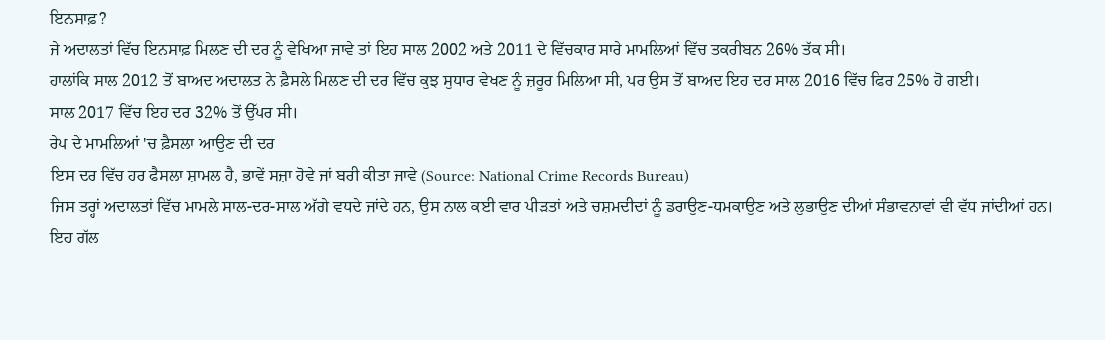ਇਨਸਾਫ਼?
ਜੇ ਅਦਾਲਤਾਂ ਵਿੱਚ ਇਨਸਾਫ਼ ਮਿਲਣ ਦੀ ਦਰ ਨੂੰ ਵੇਖਿਆ ਜਾਵੇ ਤਾਂ ਇਹ ਸਾਲ 2002 ਅਤੇ 2011 ਦੇ ਵਿੱਚਕਾਰ ਸਾਰੇ ਮਾਮਲਿਆਂ ਵਿੱਚ ਤਕਰੀਬਨ 26% ਤੱਕ ਸੀ।
ਹਾਲਾਂਕਿ ਸਾਲ 2012 ਤੋਂ ਬਾਅਦ ਅਦਾਲਤ ਨੇ ਫ਼ੈਸਲੇ ਮਿਲਣ ਦੀ ਦਰ ਵਿੱਚ ਕੁਝ ਸੁਧਾਰ ਵੇਖਣ ਨੂੰ ਜ਼ਰੂਰ ਮਿਲਿਆ ਸੀ, ਪਰ ਉਸ ਤੋਂ ਬਾਅਦ ਇਹ ਦਰ ਸਾਲ 2016 ਵਿੱਚ ਫਿਰ 25% ਹੋ ਗਈ।
ਸਾਲ 2017 ਵਿੱਚ ਇਹ ਦਰ 32% ਤੋਂ ਉੱਪਰ ਸੀ।
ਰੇਪ ਦੇ ਮਾਮਲਿਆਂ 'ਚ ਫ਼ੈਸਲਾ ਆਉਣ ਦੀ ਦਰ
ਇਸ ਦਰ ਵਿੱਚ ਹਰ ਫੈਸਲਾ ਸ਼ਾਮਲ ਹੈ, ਭਾਵੇਂ ਸਜ਼ਾ ਹੋਵੇ ਜਾਂ ਬਰੀ ਕੀਤਾ ਜਾਵੇ (Source: National Crime Records Bureau)
ਜਿਸ ਤਰ੍ਹਾਂ ਅਦਾਲਤਾਂ ਵਿੱਚ ਮਾਮਲੇ ਸਾਲ-ਦਰ-ਸਾਲ ਅੱਗੇ ਵਧਦੇ ਜਾਂਦੇ ਹਨ, ਉਸ ਨਾਲ ਕਈ ਵਾਰ ਪੀੜਤਾਂ ਅਤੇ ਚਸ਼ਮਦੀਦਾਂ ਨੂੰ ਡਰਾਉਣ-ਧਮਕਾਉਣ ਅਤੇ ਲੁਭਾਉਣ ਦੀਆਂ ਸੰਭਾਵਨਾਵਾਂ ਵੀ ਵੱਧ ਜਾਂਦੀਆਂ ਹਨ।
ਇਹ ਗੱਲ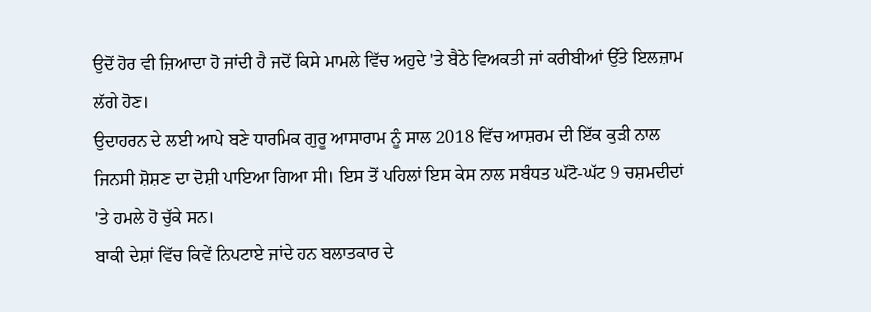ਉਦੋਂ ਹੋਰ ਵੀ ਜ਼ਿਆਦਾ ਹੋ ਜਾਂਦੀ ਹੈ ਜਦੋਂ ਕਿਸੇ ਮਾਮਲੇ ਵਿੱਚ ਅਹੁਦੇ 'ਤੇ ਬੈਠੇ ਵਿਅਕਤੀ ਜਾਂ ਕਰੀਬੀਆਂ ਉੱਤੇ ਇਲਜ਼ਾਮ ਲੱਗੇ ਹੋਣ।
ਉਦਾਹਰਨ ਦੇ ਲਈ ਆਪੇ ਬਣੇ ਧਾਰਮਿਕ ਗੁਰੂ ਆਸਾਰਾਮ ਨੂੰ ਸਾਲ 2018 ਵਿੱਚ ਆਸ਼ਰਮ ਦੀ ਇੱਕ ਕੁੜੀ ਨਾਲ ਜਿਨਸੀ ਸ਼ੋਸ਼ਣ ਦਾ ਦੋਸ਼ੀ ਪਾਇਆ ਗਿਆ ਸੀ। ਇਸ ਤੋਂ ਪਹਿਲਾਂ ਇਸ ਕੇਸ ਨਾਲ ਸਬੰਧਤ ਘੱਟੋ-ਘੱਟ 9 ਚਸ਼ਮਦੀਦਾਂ 'ਤੇ ਹਮਲੇ ਹੋ ਚੁੱਕੇ ਸਨ।
ਬਾਕੀ ਦੇਸ਼ਾਂ ਵਿੱਚ ਕਿਵੇਂ ਨਿਪਟਾਏ ਜਾਂਦੇ ਹਨ ਬਲਾਤਕਾਰ ਦੇ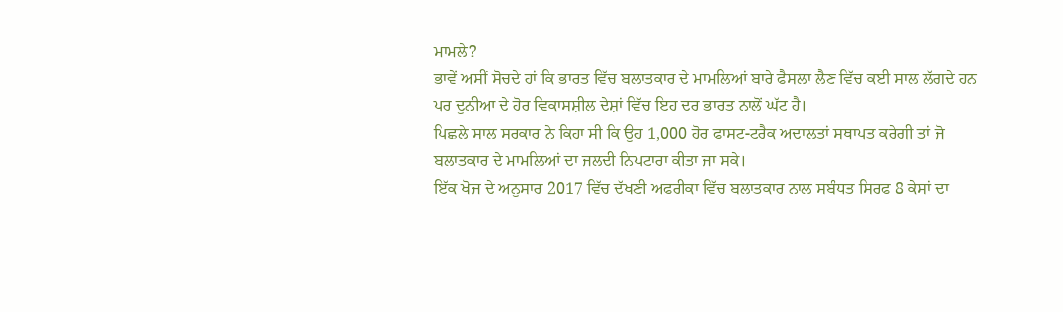ਮਾਮਲੇ?
ਭਾਵੇਂ ਅਸੀਂ ਸੋਚਦੇ ਹਾਂ ਕਿ ਭਾਰਤ ਵਿੱਚ ਬਲਾਤਕਾਰ ਦੇ ਮਾਮਲਿਆਂ ਬਾਰੇ ਫੈਸਲਾ ਲੈਣ ਵਿੱਚ ਕਈ ਸਾਲ ਲੱਗਦੇ ਹਨ ਪਰ ਦੁਨੀਆ ਦੇ ਹੋਰ ਵਿਕਾਸਸ਼ੀਲ ਦੇਸ਼ਾਂ ਵਿੱਚ ਇਹ ਦਰ ਭਾਰਤ ਨਾਲੋਂ ਘੱਟ ਹੈ।
ਪਿਛਲੇ ਸਾਲ ਸਰਕਾਰ ਨੇ ਕਿਹਾ ਸੀ ਕਿ ਉਹ 1,000 ਹੋਰ ਫਾਸਟ-ਟਰੈਕ ਅਦਾਲਤਾਂ ਸਥਾਪਤ ਕਰੇਗੀ ਤਾਂ ਜੋ ਬਲਾਤਕਾਰ ਦੇ ਮਾਮਲਿਆਂ ਦਾ ਜਲਦੀ ਨਿਪਟਾਰਾ ਕੀਤਾ ਜਾ ਸਕੇ।
ਇੱਕ ਖੋਜ ਦੇ ਅਨੁਸਾਰ 2017 ਵਿੱਚ ਦੱਖਣੀ ਅਫਰੀਕਾ ਵਿੱਚ ਬਲਾਤਕਾਰ ਨਾਲ ਸਬੰਧਤ ਸਿਰਫ 8 ਕੇਸਾਂ ਦਾ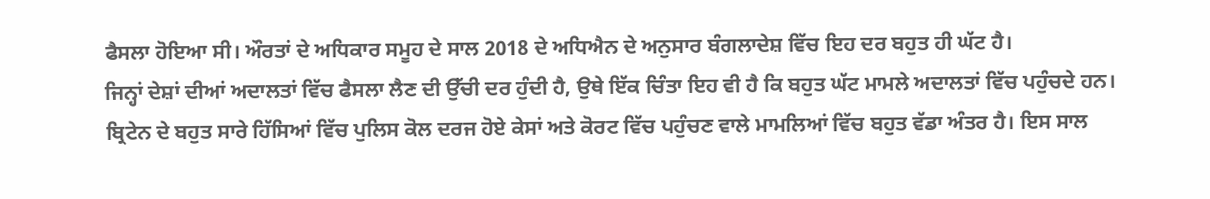ਫੈਸਲਾ ਹੋਇਆ ਸੀ। ਔਰਤਾਂ ਦੇ ਅਧਿਕਾਰ ਸਮੂਹ ਦੇ ਸਾਲ 2018 ਦੇ ਅਧਿਐਨ ਦੇ ਅਨੁਸਾਰ ਬੰਗਲਾਦੇਸ਼ ਵਿੱਚ ਇਹ ਦਰ ਬਹੁਤ ਹੀ ਘੱਟ ਹੈ।
ਜਿਨ੍ਹਾਂ ਦੇਸ਼ਾਂ ਦੀਆਂ ਅਦਾਲਤਾਂ ਵਿੱਚ ਫੈਸਲਾ ਲੈਣ ਦੀ ਉੱਚੀ ਦਰ ਹੁੰਦੀ ਹੈ, ਉਥੇ ਇੱਕ ਚਿੰਤਾ ਇਹ ਵੀ ਹੈ ਕਿ ਬਹੁਤ ਘੱਟ ਮਾਮਲੇ ਅਦਾਲਤਾਂ ਵਿੱਚ ਪਹੁੰਚਦੇ ਹਨ।
ਬ੍ਰਿਟੇਨ ਦੇ ਬਹੁਤ ਸਾਰੇ ਹਿੱਸਿਆਂ ਵਿੱਚ ਪੁਲਿਸ ਕੋਲ ਦਰਜ ਹੋਏ ਕੇਸਾਂ ਅਤੇ ਕੋਰਟ ਵਿੱਚ ਪਹੁੰਚਣ ਵਾਲੇ ਮਾਮਲਿਆਂ ਵਿੱਚ ਬਹੁਤ ਵੱਡਾ ਅੰਤਰ ਹੈ। ਇਸ ਸਾਲ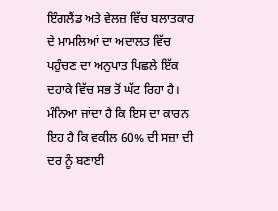ਇੰਗਲੈਂਡ ਅਤੇ ਵੇਲਜ਼ ਵਿੱਚ ਬਲਾਤਕਾਰ ਦੇ ਮਾਮਲਿਆਂ ਦਾ ਅਦਾਲਤ ਵਿੱਚ ਪਹੁੰਚਣ ਦਾ ਅਨੁਪਾਤ ਪਿਛਲੇ ਇੱਕ ਦਹਾਕੇ ਵਿੱਚ ਸਭ ਤੋਂ ਘੱਟ ਰਿਹਾ ਹੈ। ਮੰਨਿਆ ਜਾਂਦਾ ਹੈ ਕਿ ਇਸ ਦਾ ਕਾਰਨ ਇਹ ਹੈ ਕਿ ਵਕੀਲ 60% ਦੀ ਸਜ਼ਾ ਦੀ ਦਰ ਨੂੰ ਬਣਾਈ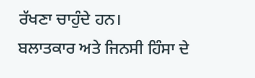ਰੱਖਣਾ ਚਾਹੁੰਦੇ ਹਨ।
ਬਲਾਤਕਾਰ ਅਤੇ ਜਿਨਸੀ ਹਿੰਸਾ ਦੇ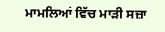ਮਾਮਲਿਆਂ ਵਿੱਚ ਮਾੜੀ ਸਜ਼ਾ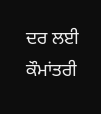ਦਰ ਲਈ ਕੌਮਾਂਤਰੀ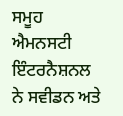ਸਮੂਹ ਐਮਨਸਟੀ ਇੰਟਰਨੈਸ਼ਨਲ ਨੇ ਸਵੀਡਨ ਅਤੇ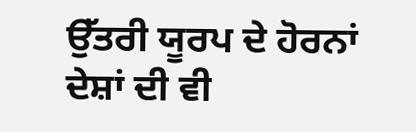ਉੱਤਰੀ ਯੂਰਪ ਦੇ ਹੋਰਨਾਂ ਦੇਸ਼ਾਂ ਦੀ ਵੀ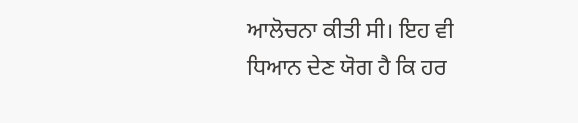ਆਲੋਚਨਾ ਕੀਤੀ ਸੀ। ਇਹ ਵੀ ਧਿਆਨ ਦੇਣ ਯੋਗ ਹੈ ਕਿ ਹਰ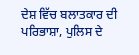ਦੇਸ਼ ਵਿੱਚ ਬਲਾਤਕਾਰ ਦੀ ਪਰਿਭਾਸ਼ਾ, ਪੁਲਿਸ ਦੇ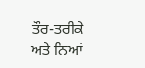ਤੌਰ-ਤਰੀਕੇ ਅਤੇ ਨਿਆਂ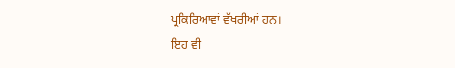ਪ੍ਰਕਿਰਿਆਵਾਂ ਵੱਖਰੀਆਂ ਹਨ।
ਇਹ ਵੀ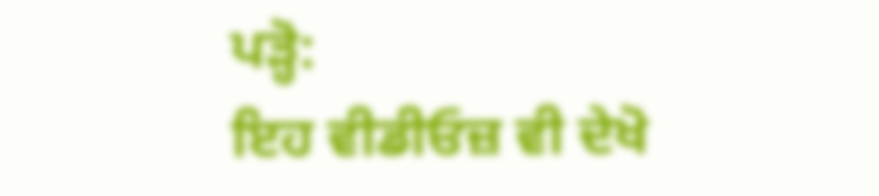ਪੜ੍ਹੋ:
ਇਹ ਵੀਡੀਓਜ਼ ਵੀ ਦੇਖੋ